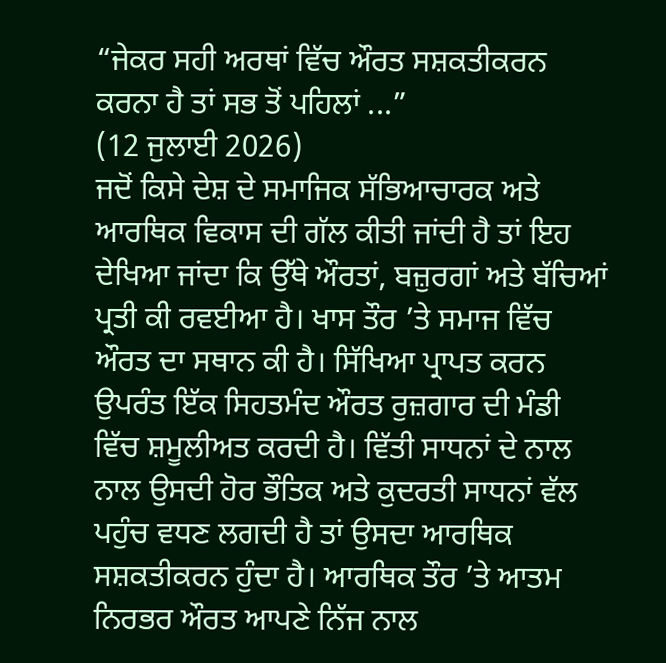“ਜੇਕਰ ਸਹੀ ਅਰਥਾਂ ਵਿੱਚ ਔਰਤ ਸਸ਼ਕਤੀਕਰਨ ਕਰਨਾ ਹੈ ਤਾਂ ਸਭ ਤੋਂ ਪਹਿਲਾਂ ...”
(12 ਜੁਲਾਈ 2026)
ਜਦੋਂ ਕਿਸੇ ਦੇਸ਼ ਦੇ ਸਮਾਜਿਕ ਸੱਭਿਆਚਾਰਕ ਅਤੇ ਆਰਥਿਕ ਵਿਕਾਸ ਦੀ ਗੱਲ ਕੀਤੀ ਜਾਂਦੀ ਹੈ ਤਾਂ ਇਹ ਦੇਖਿਆ ਜਾਂਦਾ ਕਿ ਉੱਥੇ ਔਰਤਾਂ, ਬਜ਼ੁਰਗਾਂ ਅਤੇ ਬੱਚਿਆਂ ਪ੍ਰਤੀ ਕੀ ਰਵਈਆ ਹੈ। ਖਾਸ ਤੌਰ ’ਤੇ ਸਮਾਜ ਵਿੱਚ ਔਰਤ ਦਾ ਸਥਾਨ ਕੀ ਹੈ। ਸਿੱਖਿਆ ਪ੍ਰਾਪਤ ਕਰਨ ਉਪਰੰਤ ਇੱਕ ਸਿਹਤਮੰਦ ਔਰਤ ਰੁਜ਼ਗਾਰ ਦੀ ਮੰਡੀ ਵਿੱਚ ਸ਼ਮੂਲੀਅਤ ਕਰਦੀ ਹੈ। ਵਿੱਤੀ ਸਾਧਨਾਂ ਦੇ ਨਾਲ ਨਾਲ ਉਸਦੀ ਹੋਰ ਭੌਤਿਕ ਅਤੇ ਕੁਦਰਤੀ ਸਾਧਨਾਂ ਵੱਲ ਪਹੁੰਚ ਵਧਣ ਲਗਦੀ ਹੈ ਤਾਂ ਉਸਦਾ ਆਰਥਿਕ ਸਸ਼ਕਤੀਕਰਨ ਹੁੰਦਾ ਹੈ। ਆਰਥਿਕ ਤੌਰ ’ਤੇ ਆਤਮ ਨਿਰਭਰ ਔਰਤ ਆਪਣੇ ਨਿੱਜ ਨਾਲ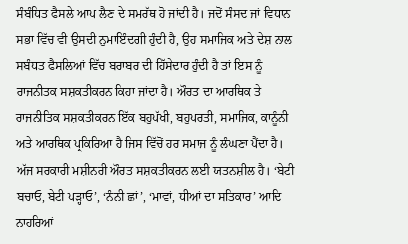ਸੰਬੰਧਿਤ ਫੈਸਲੇ ਆਪ ਲੈਣ ਦੇ ਸਮਰੱਥ ਹੋ ਜਾਂਦੀ ਹੈ। ਜਦੋਂ ਸੰਸਦ ਜਾਂ ਵਿਧਾਨ ਸਭਾ ਵਿੱਚ ਵੀ ਉਸਦੀ ਨੁਮਾਇੰਦਗੀ ਹੁੰਦੀ ਹੈ, ਉਹ ਸਮਾਜਿਕ ਅਤੇ ਦੇਸ਼ ਨਾਲ ਸਬੰਧਤ ਫੈਸਲਿਆਂ ਵਿੱਚ ਬਰਾਬਰ ਦੀ ਹਿੱਸੇਦਾਰ ਹੁੰਦੀ ਹੈ ਤਾਂ ਇਸ ਨੂੰ ਰਾਜਨੀਤਕ ਸਸ਼ਕਤੀਕਰਨ ਕਿਹਾ ਜਾਂਦਾ ਹੈ। ਔਰਤ ਦਾ ਆਰਥਿਕ ਤੇ ਰਾਜਨੀਤਿਕ ਸਸ਼ਕਤੀਕਰਨ ਇੱਕ ਬਹੁਪੱਖੀ, ਬਹੁਪਰਤੀ, ਸਮਾਜਿਕ, ਕਾਨੂੰਨੀ ਅਤੇ ਆਰਥਿਕ ਪ੍ਰਕਿਰਿਆ ਹੈ ਜਿਸ ਵਿੱਚੋਂ ਹਰ ਸਮਾਜ ਨੂੰ ਲੰਘਣਾ ਪੈਂਦਾ ਹੈ। ਅੱਜ ਸਰਕਾਰੀ ਮਸ਼ੀਨਰੀ ਔਰਤ ਸਸ਼ਕਤੀਕਰਨ ਲਈ ਯਤਨਸ਼ੀਲ ਹੈ। ‘ਬੇਟੀ ਬਚਾਓ, ਬੇਟੀ ਪੜ੍ਹਾਓ’, ‘ਨੰਨੀ ਛਾਂ’, ‘ਮਾਵਾਂ, ਧੀਆਂ ਦਾ ਸਤਿਕਾਰ’ ਆਦਿ ਨਾਹਰਿਆਂ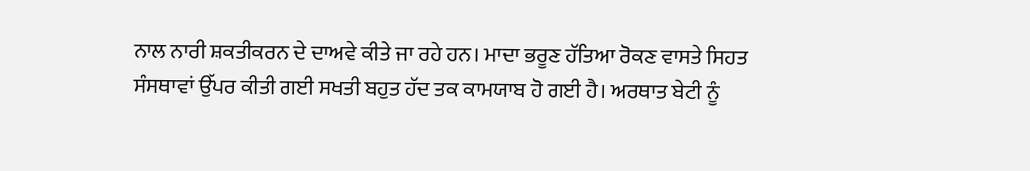ਨਾਲ ਨਾਰੀ ਸ਼ਕਤੀਕਰਨ ਦੇ ਦਾਅਵੇ ਕੀਤੇ ਜਾ ਰਹੇ ਹਨ। ਮਾਦਾ ਭਰੂਣ ਹੱਤਿਆ ਰੋਕਣ ਵਾਸਤੇ ਸਿਹਤ ਸੰਸਥਾਵਾਂ ਉੱਪਰ ਕੀਤੀ ਗਈ ਸਖਤੀ ਬਹੁਤ ਹੱਦ ਤਕ ਕਾਮਯਾਬ ਹੋ ਗਈ ਹੈ। ਅਰਥਾਤ ਬੇਟੀ ਨੂੰ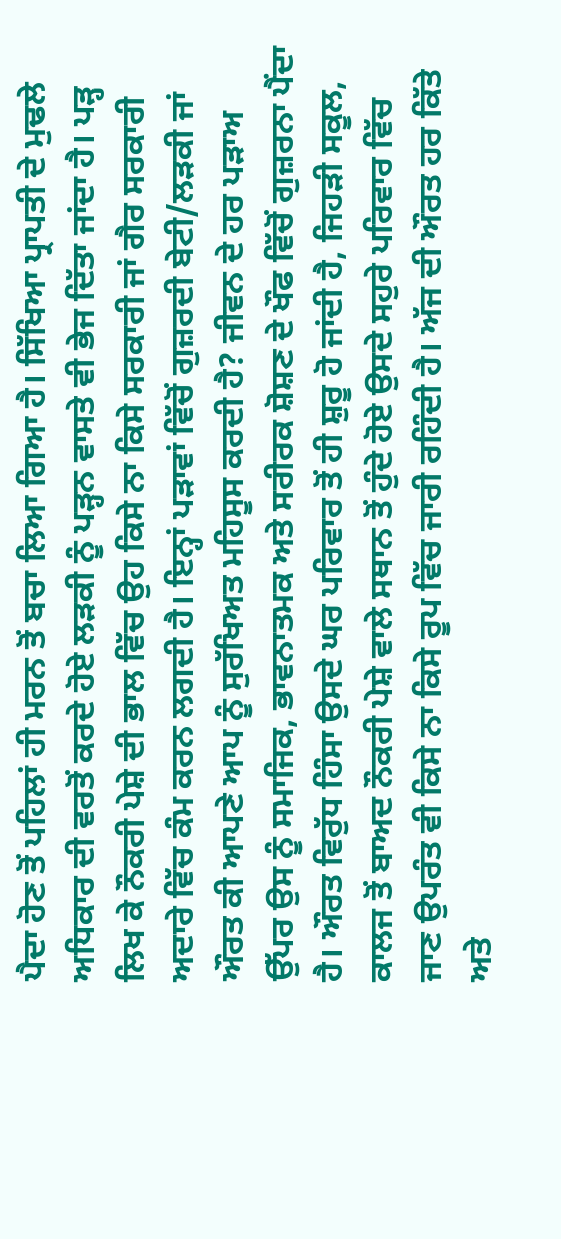ਪੈਦਾ ਹੋਣ ਤੋਂ ਪਹਿਲਾਂ ਹੀ ਮਰਨ ਤੋਂ ਬਚਾ ਲਿਆ ਗਿਆ ਹੈ। ਸਿੱਖਿਆ ਪ੍ਰਾਪਤੀ ਦੇ ਮੁਢਲੇ ਅਧਿਕਾਰ ਦੀ ਵਰਤੋਂ ਕਰਦੇ ਹੋਏ ਲੜਕੀ ਨੂੰ ਪੜ੍ਹਨ ਵਾਸਤੇ ਵੀ ਭੇਜ ਦਿੱਤਾ ਜਾਂਦਾ ਹੈ। ਪੜ੍ਹ ਲਿਖ ਕੇ ਨੌਕਰੀ ਪੇਸ਼ੇ ਦੀ ਭਾਲ ਵਿੱਚ ਉਹ ਕਿਸੇ ਨਾ ਕਿਸੇ ਸਰਕਾਰੀ ਜਾਂ ਗੈਰ ਸਰਕਾਰੀ ਅਦਾਰੇ ਵਿੱਚ ਕੰਮ ਕਰਨ ਲਗਦੀ ਹੈ। ਇਨ੍ਹਾਂ ਪੜਾਵਾਂ ਵਿੱਚੋਂ ਗੁਜ਼ਰਦੀ ਬੇਟੀ/ਲੜਕੀ ਜਾਂ ਔਰਤ ਕੀ ਆਪਣੇ ਆਪ ਨੂੰ ਸੁਰੱਖਿਅਤ ਮਹਿਸੂਸ ਕਰਦੀ ਹੈ? ਜੀਵਨ ਦੇ ਹਰ ਪੜਾਅ ਉੱਪਰ ਉਸ ਨੂੰ ਸਮਾਜਿਕ, ਭਾਵਨਾਤਮਕ ਅਤੇ ਸਰੀਰਕ ਸ਼ੋਸ਼ਣ ਦੇ ਖੌਫ ਵਿੱਚੋਂ ਗੁਜ਼ਰਨਾ ਪੈਂਦਾ ਹੈ। ਔਰਤ ਵਿਰੁੱਧ ਹਿੰਸਾ ਉਸਦੇ ਘਰ ਪਰਿਵਾਰ ਤੋਂ ਹੀ ਸ਼ੁਰੂ ਹੋ ਜਾਂਦੀ ਹੈ, ਜਿਹੜੀ ਸਕੂਲ, ਕਾਲਜ ਤੋਂ ਬਾਅਦ ਨੌਕਰੀ ਪੇਸ਼ੇ ਵਾਲੇ ਸਥਾਨ ਤੋਂ ਹੁੰਦੇ ਹੋਏ ਉਸਦੇ ਸਹੁਰੇ ਪਰਿਵਾਰ ਵਿੱਚ ਜਾਣ ਉਪਰੰਤ ਵੀ ਕਿਸੇ ਨਾ ਕਿਸੇ ਰੂਪ ਵਿੱਚ ਜਾਰੀ ਰਹਿੰਦੀ ਹੈ। ਅੱਜ ਦੀ ਔਰਤ ਹਰ ਕਿੱਤੇ ਅਤੇ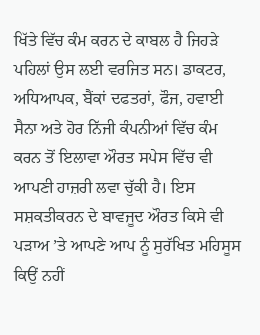ਖਿੱਤੇ ਵਿੱਚ ਕੰਮ ਕਰਨ ਦੇ ਕਾਬਲ ਹੈ ਜਿਹੜੇ ਪਹਿਲਾਂ ਉਸ ਲਈ ਵਰਜਿਤ ਸਨ। ਡਾਕਟਰ, ਅਧਿਆਪਕ, ਬੈਂਕਾਂ ਦਫਤਰਾਂ, ਫੌਜ, ਹਵਾਈ ਸੈਨਾ ਅਤੇ ਹੋਰ ਨਿੱਜੀ ਕੰਪਨੀਆਂ ਵਿੱਚ ਕੰਮ ਕਰਨ ਤੋਂ ਇਲਾਵਾ ਔਰਤ ਸਪੇਸ ਵਿੱਚ ਵੀ ਆਪਣੀ ਹਾਜ਼ਰੀ ਲਵਾ ਚੁੱਕੀ ਹੈ। ਇਸ ਸਸ਼ਕਤੀਕਰਨ ਦੇ ਬਾਵਜੂਦ ਔਰਤ ਕਿਸੇ ਵੀ ਪੜਾਅ ’ਤੇ ਆਪਣੇ ਆਪ ਨੂੰ ਸੁਰੱਖਿਤ ਮਹਿਸੂਸ ਕਿਉਂ ਨਹੀਂ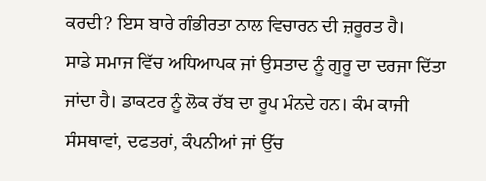ਕਰਦੀ? ਇਸ ਬਾਰੇ ਗੰਭੀਰਤਾ ਨਾਲ ਵਿਚਾਰਨ ਦੀ ਜ਼ਰੂਰਤ ਹੈ।
ਸਾਡੇ ਸਮਾਜ ਵਿੱਚ ਅਧਿਆਪਕ ਜਾਂ ਉਸਤਾਦ ਨੂੰ ਗੁਰੂ ਦਾ ਦਰਜਾ ਦਿੱਤਾ ਜਾਂਦਾ ਹੈ। ਡਾਕਟਰ ਨੂੰ ਲੋਕ ਰੱਬ ਦਾ ਰੂਪ ਮੰਨਦੇ ਹਨ। ਕੰਮ ਕਾਜੀ ਸੰਸਥਾਵਾਂ, ਦਫਤਰਾਂ, ਕੰਪਨੀਆਂ ਜਾਂ ਉੱਚ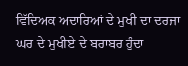ਵਿੱਦਿਅਕ ਅਦਾਰਿਆਂ ਦੇ ਮੁਖੀ ਦਾ ਦਰਜਾ ਘਰ ਦੇ ਮੁਖੀਏ ਦੇ ਬਰਾਬਰ ਹੁੰਦਾ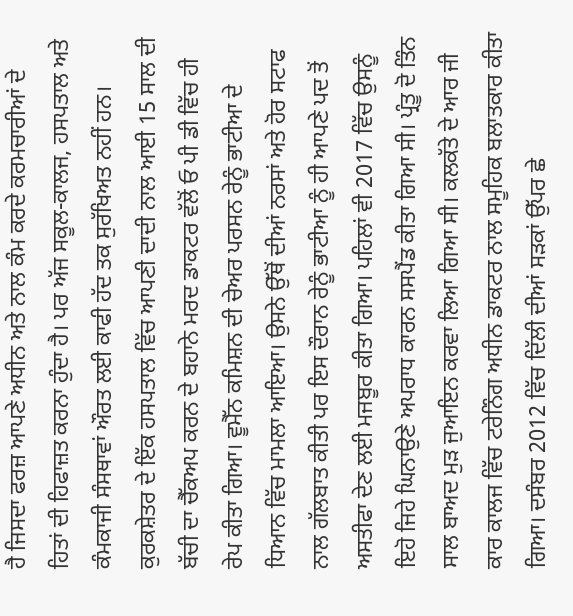ਹੈ ਜਿਸਦਾ ਫਰਜ਼ ਆਪਣੇ ਅਧੀਨ ਅਤੇ ਨਾਲ ਕੰਮ ਕਰਦੇ ਕਰਮਚਾਰੀਆਂ ਦੇ ਹਿਤਾਂ ਦੀ ਹਿਫਾਜ਼ਤ ਕਰਨਾ ਹੁੰਦਾ ਹੈ। ਪਰ ਅੱਜ ਸਕੂਲ-ਕਾਲਜ, ਹਸਪਤਾਲ ਅਤੇ ਕੰਮਕਾਜੀ ਸੰਸਥਾਵਾਂ ਔਰਤ ਲਈ ਕਾਫੀ ਹੱਦ ਤਕ ਸੁਰੱਖਿਅਤ ਨਹੀਂ ਹਨ। ਕੁਰਕਸ਼ੇਤਰ ਦੇ ਇੱਕ ਹਸਪਤਾਲ ਵਿੱਚ ਆਪਣੀ ਦਾਦੀ ਨਾਲ ਆਈ 15 ਸਾਲ ਦੀ ਬੱਚੀ ਦਾ ਚੈੱਕਅਪ ਕਰਨ ਦੇ ਬਹਾਨੇ ਮਰਦ ਡਾਕਟਰ ਵੱਲੋਂ ਓ ਪੀ ਡੀ ਵਿੱਚ ਹੀ ਰੇਪ ਕੀਤਾ ਗਿਆ। ਵੂਮੈੱਨ ਕਮਿਸ਼ਨ ਦੀ ਚੇਅਰ ਪਰਸਨ ਰੇਨੂੰ ਭਾਟੀਆ ਦੇ ਧਿਆਨ ਵਿੱਚ ਮਾਮਲਾ ਆਇਆ। ਉਸਨੇ ਉੱਥੋਂ ਦੀਆਂ ਨਰਸਾਂ ਅਤੇ ਹੋਰ ਸਟਾਫ ਨਾਲ ਗੱਲਬਾਤ ਕੀਤੀ ਪਰ ਇਸ ਦੌਰਾਨ ਰੇਨੂੰ ਭਾਟੀਆ ਨੂੰ ਹੀ ਆਪਣੇ ਪਦ ਤੋਂ ਅਸਤੀਫਾ ਦੇਣ ਲਈ ਮਜਬੂਰ ਕੀਤਾ ਗਿਆ। ਪਹਿਲਾਂ ਵੀ 2017 ਵਿੱਚ ਉਸਨੂੰ ਇਹੋ ਜਿਹੇ ਘਿਨਾਉਣੇ ਅਪਰਾਧ ਕਾਰਨ ਸਸਪੈਂਡ ਕੀਤਾ ਗਿਆ ਸੀ। ਪ੍ਰੰਤੂ ਦੋ ਤਿੰਨ ਸਾਲ ਬਾਅਦ ਮੁੜ ਜੁਆਇਨ ਕਰਵਾ ਲਿਆ ਗਿਆ ਸੀ। ਕਲਕੱਤੇ ਦੇ ਆਰ ਜੀ ਕਾਰ ਕਾਲਜ ਵਿੱਚ ਟਰੇਨਿੰਗ ਅਧੀਨ ਡਾਕਟਰ ਨਾਲ ਸਮੂਹਿਕ ਬਲਾਤਕਾਰ ਕੀਤਾ ਗਿਆ। ਦਸੰਬਰ 2012 ਵਿੱਚ ਦਿੱਲੀ ਦੀਆਂ ਸੜਕਾਂ ਉੱਪਰ ਛੇ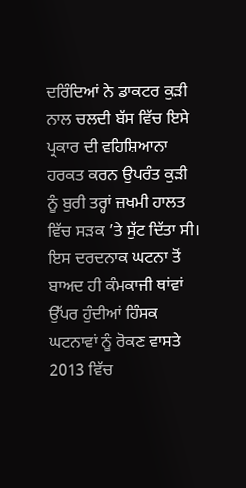ਦਰਿੰਦਿਆਂ ਨੇ ਡਾਕਟਰ ਕੁੜੀ ਨਾਲ ਚਲਦੀ ਬੱਸ ਵਿੱਚ ਇਸੇ ਪ੍ਰਕਾਰ ਦੀ ਵਹਿਸ਼ਿਆਨਾ ਹਰਕਤ ਕਰਨ ਉਪਰੰਤ ਕੁੜੀ ਨੂੰ ਬੁਰੀ ਤਰ੍ਹਾਂ ਜ਼ਖਮੀ ਹਾਲਤ ਵਿੱਚ ਸੜਕ ’ਤੇ ਸੁੱਟ ਦਿੱਤਾ ਸੀ। ਇਸ ਦਰਦਨਾਕ ਘਟਨਾ ਤੋਂ ਬਾਅਦ ਹੀ ਕੰਮਕਾਜੀ ਥਾਂਵਾਂ ਉੱਪਰ ਹੁੰਦੀਆਂ ਹਿੰਸਕ ਘਟਨਾਵਾਂ ਨੂੰ ਰੋਕਣ ਵਾਸਤੇ 2013 ਵਿੱਚ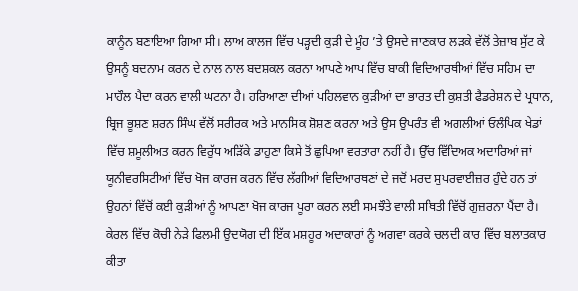ਕਾਨੂੰਨ ਬਣਾਇਆ ਗਿਆ ਸੀ। ਲਾਅ ਕਾਲਜ ਵਿੱਚ ਪੜ੍ਹਦੀ ਕੁੜੀ ਦੇ ਮੂੰਹ ’ਤੇ ਉਸਦੇ ਜਾਣਕਾਰ ਲੜਕੇ ਵੱਲੋਂ ਤੇਜ਼ਾਬ ਸੁੱਟ ਕੇ ਉਸਨੂੰ ਬਦਨਾਮ ਕਰਨ ਦੇ ਨਾਲ ਨਾਲ ਬਦਸ਼ਕਲ ਕਰਨਾ ਆਪਣੇ ਆਪ ਵਿੱਚ ਬਾਕੀ ਵਿਦਿਆਰਥੀਆਂ ਵਿੱਚ ਸਹਿਮ ਦਾ ਮਾਹੌਲ ਪੈਦਾ ਕਰਨ ਵਾਲੀ ਘਟਨਾ ਹੈ। ਹਰਿਆਣਾ ਦੀਆਂ ਪਹਿਲਵਾਨ ਕੁੜੀਆਂ ਦਾ ਭਾਰਤ ਦੀ ਕੁਸ਼ਤੀ ਫੈਡਰੇਸ਼ਨ ਦੇ ਪ੍ਰਧਾਨ, ਬ੍ਰਿਜ ਭੂਸ਼ਣ ਸ਼ਰਨ ਸਿੰਘ ਵੱਲੋਂ ਸਰੀਰਕ ਅਤੇ ਮਾਨਸਿਕ ਸ਼ੋਸ਼ਣ ਕਰਨਾ ਅਤੇ ਉਸ ਉਪਰੰਤ ਵੀ ਅਗਲੀਆਂ ਓਲੰਪਿਕ ਖੇਡਾਂ ਵਿੱਚ ਸ਼ਮੂਲੀਅਤ ਕਰਨ ਵਿਰੁੱਧ ਅੜਿੱਕੇ ਡਾਹੁਣਾ ਕਿਸੇ ਤੋਂ ਛੁਪਿਆ ਵਰਤਾਰਾ ਨਹੀਂ ਹੈ। ਉੱਚ ਵਿੱਦਿਅਕ ਅਦਾਰਿਆਂ ਜਾਂ ਯੂਨੀਵਰਸਿਟੀਆਂ ਵਿੱਚ ਖੋਜ ਕਾਰਜ ਕਰਨ ਵਿੱਚ ਲੱਗੀਆਂ ਵਿਦਿਆਰਥਣਾਂ ਦੇ ਜਦੋਂ ਮਰਦ ਸੁਪਰਵਾਈਜ਼ਰ ਹੁੰਦੇ ਹਨ ਤਾਂ ਉਹਨਾਂ ਵਿੱਚੋਂ ਕਈ ਕੁੜੀਆਂ ਨੂੰ ਆਪਣਾ ਖੋਜ ਕਾਰਜ ਪੂਰਾ ਕਰਨ ਲਈ ਸਮਝੌਤੇ ਵਾਲੀ ਸਥਿਤੀ ਵਿੱਚੋਂ ਗੁਜ਼ਰਨਾ ਪੈਂਦਾ ਹੈ। ਕੇਰਲ ਵਿੱਚ ਕੋਚੀ ਨੇੜੇ ਫਿਲਮੀ ਉਦਯੋਗ ਦੀ ਇੱਕ ਮਸ਼ਹੂਰ ਅਦਾਕਾਰਾਂ ਨੂੰ ਅਗਵਾ ਕਰਕੇ ਚਲਦੀ ਕਾਰ ਵਿੱਚ ਬਲਾਤਕਾਰ ਕੀਤਾ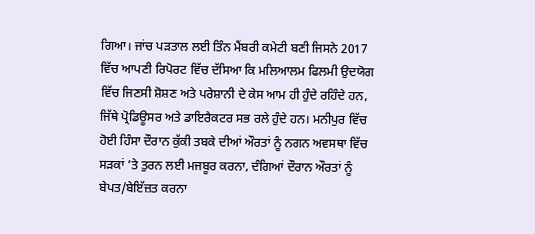ਗਿਆ। ਜਾਂਚ ਪੜਤਾਲ ਲਈ ਤਿੰਨ ਮੈਂਬਰੀ ਕਮੇਟੀ ਬਣੀ ਜਿਸਨੇ 2017 ਵਿੱਚ ਆਪਣੀ ਰਿਪੋਰਟ ਵਿੱਚ ਦੱਸਿਆ ਕਿ ਮਲਿਆਲਮ ਫਿਲਮੀ ਉਦਯੋਗ ਵਿੱਚ ਜਿਣਸੀ ਸ਼ੋਸ਼ਣ ਅਤੇ ਪਰੇਸ਼ਾਨੀ ਦੇ ਕੇਸ ਆਮ ਹੀ ਹੁੰਦੇ ਰਹਿੰਦੇ ਹਨ, ਜਿੱਥੇ ਪ੍ਰੋਡਿਊਸਰ ਅਤੇ ਡਾਇਰੈਕਟਰ ਸਭ ਰਲੇ ਹੁੰਦੇ ਹਨ। ਮਨੀਪੁਰ ਵਿੱਚ ਹੋਈ ਹਿੰਸਾ ਦੌਰਾਨ ਕੁੱਕੀ ਤਬਕੇ ਦੀਆਂ ਔਰਤਾਂ ਨੂੰ ਨਗਨ ਅਵਸਥਾ ਵਿੱਚ ਸੜਕਾਂ ’ਤੇ ਤੁਰਨ ਲਈ ਮਜਬੂਰ ਕਰਨਾ, ਦੰਗਿਆਂ ਦੌਰਾਨ ਔਰਤਾਂ ਨੂੰ ਬੇਪਤ/ਬੇਇੱਜ਼ਤ ਕਰਨਾ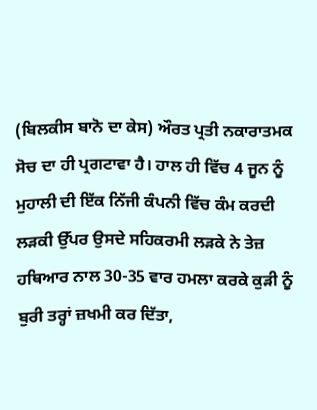(ਬਿਲਕੀਸ ਬਾਨੋ ਦਾ ਕੇਸ) ਔਰਤ ਪ੍ਰਤੀ ਨਕਾਰਾਤਮਕ ਸੋਚ ਦਾ ਹੀ ਪ੍ਰਗਟਾਵਾ ਹੈ। ਹਾਲ ਹੀ ਵਿੱਚ 4 ਜੂਨ ਨੂੰ ਮੁਹਾਲੀ ਦੀ ਇੱਕ ਨਿੱਜੀ ਕੰਪਨੀ ਵਿੱਚ ਕੰਮ ਕਰਦੀ ਲੜਕੀ ਉੱਪਰ ਉਸਦੇ ਸਹਿਕਰਮੀ ਲੜਕੇ ਨੇ ਤੇਜ਼ ਹਥਿਆਰ ਨਾਲ 30-35 ਵਾਰ ਹਮਲਾ ਕਰਕੇ ਕੁੜੀ ਨੂੰ ਬੁਰੀ ਤਰ੍ਹਾਂ ਜ਼ਖਮੀ ਕਰ ਦਿੱਤਾ,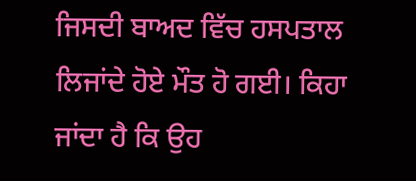ਜਿਸਦੀ ਬਾਅਦ ਵਿੱਚ ਹਸਪਤਾਲ ਲਿਜਾਂਦੇ ਹੋਏ ਮੌਤ ਹੋ ਗਈ। ਕਿਹਾ ਜਾਂਦਾ ਹੈ ਕਿ ਉਹ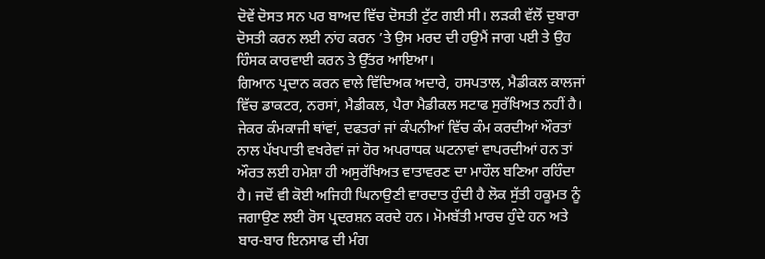ਦੋਵੇਂ ਦੋਸਤ ਸਨ ਪਰ ਬਾਅਦ ਵਿੱਚ ਦੋਸਤੀ ਟੁੱਟ ਗਈ ਸੀ। ਲੜਕੀ ਵੱਲੋਂ ਦੁਬਾਰਾ ਦੋਸਤੀ ਕਰਨ ਲਈ ਨਾਂਹ ਕਰਨ ’ਤੇ ਉਸ ਮਰਦ ਦੀ ਹਉਮੈਂ ਜਾਗ ਪਈ ਤੇ ਉਹ ਹਿੰਸਕ ਕਾਰਵਾਈ ਕਰਨ ਤੇ ਉੱਤਰ ਆਇਆ।
ਗਿਆਨ ਪ੍ਰਦਾਨ ਕਰਨ ਵਾਲੇ ਵਿੱਦਿਅਕ ਅਦਾਰੇ, ਹਸਪਤਾਲ, ਮੈਡੀਕਲ ਕਾਲਜਾਂ ਵਿੱਚ ਡਾਕਟਰ, ਨਰਸਾਂ, ਮੈਡੀਕਲ, ਪੈਰਾ ਮੈਡੀਕਲ ਸਟਾਫ ਸੁਰੱਖਿਅਤ ਨਹੀਂ ਹੈ। ਜੇਕਰ ਕੰਮਕਾਜੀ ਥਾਂਵਾਂ, ਦਫਤਰਾਂ ਜਾਂ ਕੰਪਨੀਆਂ ਵਿੱਚ ਕੰਮ ਕਰਦੀਆਂ ਔਰਤਾਂ ਨਾਲ ਪੱਖਪਾਤੀ ਵਖਰੇਵਾਂ ਜਾਂ ਹੋਰ ਅਪਰਾਧਕ ਘਟਨਾਵਾਂ ਵਾਪਰਦੀਆਂ ਹਨ ਤਾਂ ਔਰਤ ਲਈ ਹਮੇਸ਼ਾ ਹੀ ਅਸੁਰੱਖਿਅਤ ਵਾਤਾਵਰਣ ਦਾ ਮਾਹੌਲ ਬਣਿਆ ਰਹਿੰਦਾ ਹੈ। ਜਦੋਂ ਵੀ ਕੋਈ ਅਜਿਹੀ ਘਿਨਾਉਣੀ ਵਾਰਦਾਤ ਹੁੰਦੀ ਹੈ ਲੋਕ ਸੁੱਤੀ ਹਕੂਮਤ ਨੂੰ ਜਗਾਉਣ ਲਈ ਰੋਸ ਪ੍ਰਦਰਸ਼ਨ ਕਰਦੇ ਹਨ। ਮੋਮਬੱਤੀ ਮਾਰਚ ਹੁੰਦੇ ਹਨ ਅਤੇ ਬਾਰ-ਬਾਰ ਇਨਸਾਫ ਦੀ ਮੰਗ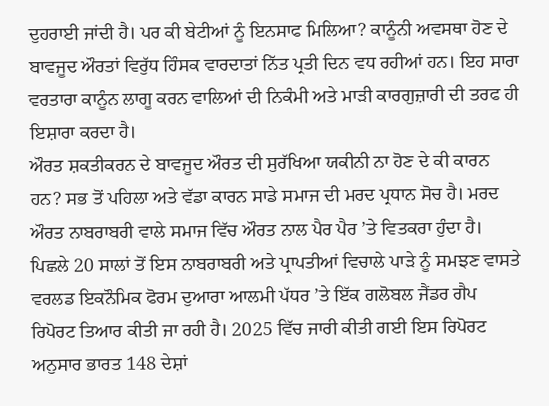ਦੁਹਰਾਈ ਜਾਂਦੀ ਹੈ। ਪਰ ਕੀ ਬੇਟੀਆਂ ਨੂੰ ਇਨਸਾਫ ਮਿਲਿਆ? ਕਾਨੂੰਨੀ ਅਵਸਥਾ ਹੋਣ ਦੇ ਬਾਵਜੂਦ ਔਰਤਾਂ ਵਿਰੁੱਧ ਹਿੰਸਕ ਵਾਰਦਾਤਾਂ ਨਿੱਤ ਪ੍ਰਤੀ ਦਿਨ ਵਧ ਰਹੀਆਂ ਹਨ। ਇਹ ਸਾਰਾ ਵਰਤਾਰਾ ਕਾਨੂੰਨ ਲਾਗੂ ਕਰਨ ਵਾਲਿਆਂ ਦੀ ਨਿਕੰਮੀ ਅਤੇ ਮਾੜੀ ਕਾਰਗੁਜ਼ਾਰੀ ਦੀ ਤਰਫ ਹੀ ਇਸ਼ਾਰਾ ਕਰਦਾ ਹੈ।
ਔਰਤ ਸ਼ਕਤੀਕਰਨ ਦੇ ਬਾਵਜੂਦ ਔਰਤ ਦੀ ਸੁਰੱਖਿਆ ਯਕੀਨੀ ਨਾ ਹੋਣ ਦੇ ਕੀ ਕਾਰਨ ਹਨ? ਸਭ ਤੋਂ ਪਹਿਲਾ ਅਤੇ ਵੱਡਾ ਕਾਰਨ ਸਾਡੇ ਸਮਾਜ ਦੀ ਮਰਦ ਪ੍ਰਧਾਨ ਸੋਚ ਹੈ। ਮਰਦ ਔਰਤ ਨਾਬਰਾਬਰੀ ਵਾਲੇ ਸਮਾਜ ਵਿੱਚ ਔਰਤ ਨਾਲ ਪੈਰ ਪੈਰ ’ਤੇ ਵਿਤਕਰਾ ਹੁੰਦਾ ਹੈ। ਪਿਛਲੇ 20 ਸਾਲਾਂ ਤੋਂ ਇਸ ਨਾਬਰਾਬਰੀ ਅਤੇ ਪ੍ਰਾਪਤੀਆਂ ਵਿਚਾਲੇ ਪਾੜੇ ਨੂੰ ਸਮਝਣ ਵਾਸਤੇ ਵਰਲਡ ਇਕਨੌਮਿਕ ਫੋਰਮ ਦੁਆਰਾ ਆਲਮੀ ਪੱਧਰ ’ਤੇ ਇੱਕ ਗਲੋਬਲ ਜੈਂਡਰ ਗੈਪ ਰਿਪੋਰਟ ਤਿਆਰ ਕੀਤੀ ਜਾ ਰਹੀ ਹੈ। 2025 ਵਿੱਚ ਜਾਰੀ ਕੀਤੀ ਗਈ ਇਸ ਰਿਪੋਰਟ ਅਨੁਸਾਰ ਭਾਰਤ 148 ਦੇਸ਼ਾਂ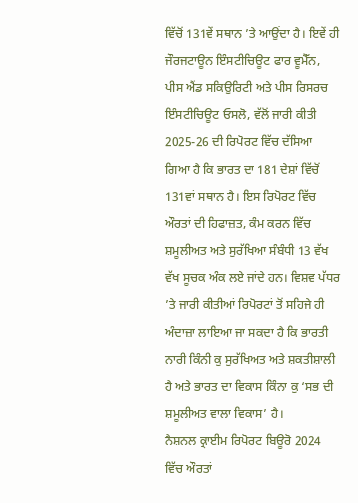ਵਿੱਚੋਂ 131ਵੇਂ ਸਥਾਨ ’ਤੇ ਆਉਂਦਾ ਹੈ। ਇਵੇਂ ਹੀ ਜੌਰਜਟਾਊਨ ਇੰਸਟੀਚਿਊਟ ਫਾਰ ਵੂਮੈੱਨ, ਪੀਸ ਐਂਡ ਸਕਿਉਰਿਟੀ ਅਤੇ ਪੀਸ ਰਿਸਰਚ ਇੰਸਟੀਚਿਊਟ ਓਸਲੋ, ਵੱਲੋਂ ਜਾਰੀ ਕੀਤੀ 2025-26 ਦੀ ਰਿਪੋਰਟ ਵਿੱਚ ਦੱਸਿਆ ਗਿਆ ਹੈ ਕਿ ਭਾਰਤ ਦਾ 181 ਦੇਸ਼ਾਂ ਵਿੱਚੋਂ 131ਵਾਂ ਸਥਾਨ ਹੈ। ਇਸ ਰਿਪੋਰਟ ਵਿੱਚ ਔਰਤਾਂ ਦੀ ਹਿਫਾਜ਼ਤ, ਕੰਮ ਕਰਨ ਵਿੱਚ ਸ਼ਮੂਲੀਅਤ ਅਤੇ ਸੁਰੱਖਿਆ ਸੰਬੰਧੀ 13 ਵੱਖ ਵੱਖ ਸੂਚਕ ਅੰਕ ਲਏ ਜਾਂਦੇ ਹਨ। ਵਿਸ਼ਵ ਪੱਧਰ ’ਤੇ ਜਾਰੀ ਕੀਤੀਆਂ ਰਿਪੋਰਟਾਂ ਤੋਂ ਸਹਿਜੇ ਹੀ ਅੰਦਾਜ਼ਾ ਲਾਇਆ ਜਾ ਸਕਦਾ ਹੈ ਕਿ ਭਾਰਤੀ ਨਾਰੀ ਕਿੰਨੀ ਕੁ ਸੁਰੱਖਿਅਤ ਅਤੇ ਸ਼ਕਤੀਸ਼ਾਲੀ ਹੈ ਅਤੇ ਭਾਰਤ ਦਾ ਵਿਕਾਸ ਕਿੰਨਾ ਕੁ ‘ਸਭ ਦੀ ਸ਼ਮੂਲੀਅਤ ਵਾਲਾ ਵਿਕਾਸ’ ਹੈ।
ਨੈਸ਼ਨਲ ਕ੍ਰਾਈਮ ਰਿਪੋਰਟ ਬਿਊਰੋ 2024 ਵਿੱਚ ਔਰਤਾਂ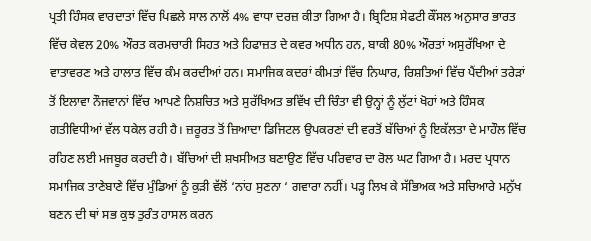ਪ੍ਰਤੀ ਹਿੰਸਕ ਵਾਰਦਾਤਾਂ ਵਿੱਚ ਪਿਛਲੇ ਸਾਲ ਨਾਲੋਂ 4% ਵਾਧਾ ਦਰਜ਼ ਕੀਤਾ ਗਿਆ ਹੈ। ਬ੍ਰਿਟਿਸ਼ ਸੇਫਟੀ ਕੌਂਸਲ ਅਨੁਸਾਰ ਭਾਰਤ ਵਿੱਚ ਕੇਵਲ 20% ਔਰਤ ਕਰਮਚਾਰੀ ਸਿਹਤ ਅਤੇ ਹਿਫਾਜ਼ਤ ਦੇ ਕਵਰ ਅਧੀਨ ਹਨ, ਬਾਕੀ 80% ਔਰਤਾਂ ਅਸੁਰੱਖਿਆ ਦੇ ਵਾਤਾਵਰਣ ਅਤੇ ਹਾਲਾਤ ਵਿੱਚ ਕੰਮ ਕਰਦੀਆਂ ਹਨ। ਸਮਾਜਿਕ ਕਦਰਾਂ ਕੀਮਤਾਂ ਵਿੱਚ ਨਿਘਾਰ, ਰਿਸ਼ਤਿਆਂ ਵਿੱਚ ਪੈਂਦੀਆਂ ਤਰੇੜਾਂ ਤੋਂ ਇਲਾਵਾ ਨੌਜਵਾਨਾਂ ਵਿੱਚ ਆਪਣੇ ਨਿਸ਼ਚਿਤ ਅਤੇ ਸੁਰੱਖਿਅਤ ਭਵਿੱਖ ਦੀ ਚਿੰਤਾ ਵੀ ਉਨ੍ਹਾਂ ਨੂੰ ਲੁੱਟਾਂ ਖੋਹਾਂ ਅਤੇ ਹਿੰਸਕ ਗਤੀਵਿਧੀਆਂ ਵੱਲ ਧਕੇਲ ਰਹੀ ਹੈ। ਜ਼ਰੂਰਤ ਤੋਂ ਜ਼ਿਆਦਾ ਡਿਜਿਟਲ ਉਪਕਰਣਾਂ ਦੀ ਵਰਤੋਂ ਬੱਚਿਆਂ ਨੂੰ ਇਕੱਲਤਾ ਦੇ ਮਾਹੌਲ ਵਿੱਚ ਰਹਿਣ ਲਈ ਮਜਬੂਰ ਕਰਦੀ ਹੈ। ਬੱਚਿਆਂ ਦੀ ਸ਼ਖਸੀਅਤ ਬਣਾਉਣ ਵਿੱਚ ਪਰਿਵਾਰ ਦਾ ਰੋਲ ਘਟ ਗਿਆ ਹੈ। ਮਰਦ ਪ੍ਰਧਾਨ ਸਮਾਜਿਕ ਤਾਣੇਬਾਣੇ ਵਿੱਚ ਮੁੰਡਿਆਂ ਨੂੰ ਕੁੜੀ ਵੱਲੋਂ ‘ਨਾਂਹ ਸੁਣਨਾ ‘ ਗਵਾਰਾ ਨਹੀਂ। ਪੜ੍ਹ ਲਿਖ ਕੇ ਸੱਭਿਅਕ ਅਤੇ ਸਚਿਆਰੇ ਮਨੁੱਖ ਬਣਨ ਦੀ ਥਾਂ ਸਭ ਕੁਝ ਤੁਰੰਤ ਹਾਸਲ ਕਰਨ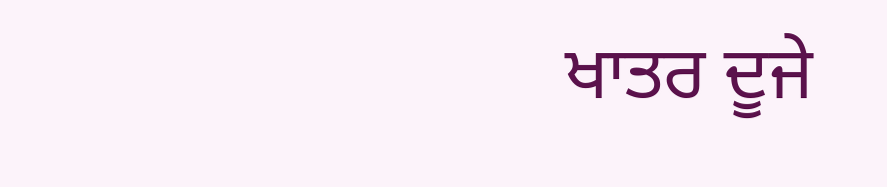ਖਾਤਰ ਦੂਜੇ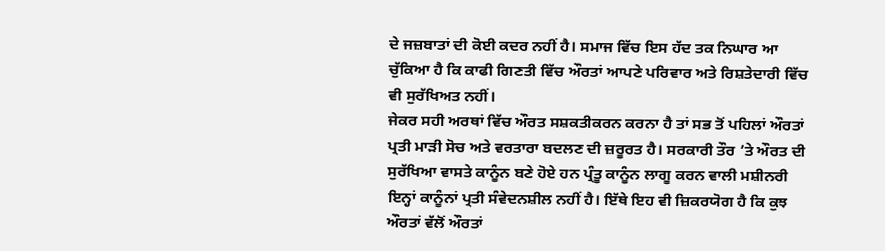ਦੇ ਜਜ਼ਬਾਤਾਂ ਦੀ ਕੋਈ ਕਦਰ ਨਹੀਂ ਹੈ। ਸਮਾਜ ਵਿੱਚ ਇਸ ਹੱਦ ਤਕ ਨਿਘਾਰ ਆ ਚੁੱਕਿਆ ਹੈ ਕਿ ਕਾਫੀ ਗਿਣਤੀ ਵਿੱਚ ਔਰਤਾਂ ਆਪਣੇ ਪਰਿਵਾਰ ਅਤੇ ਰਿਸ਼ਤੇਦਾਰੀ ਵਿੱਚ ਵੀ ਸੁਰੱਖਿਅਤ ਨਹੀਂ।
ਜੇਕਰ ਸਹੀ ਅਰਥਾਂ ਵਿੱਚ ਔਰਤ ਸਸ਼ਕਤੀਕਰਨ ਕਰਨਾ ਹੈ ਤਾਂ ਸਭ ਤੋਂ ਪਹਿਲਾਂ ਔਰਤਾਂ ਪ੍ਰਤੀ ਮਾੜੀ ਸੋਚ ਅਤੇ ਵਰਤਾਰਾ ਬਦਲਣ ਦੀ ਜ਼ਰੂਰਤ ਹੈ। ਸਰਕਾਰੀ ਤੌਰ ’ਤੇ ਔਰਤ ਦੀ ਸੁਰੱਖਿਆ ਵਾਸਤੇ ਕਾਨੂੰਨ ਬਣੇ ਹੋਏ ਹਨ ਪ੍ਰੰਤੂ ਕਾਨੂੰਨ ਲਾਗੂ ਕਰਨ ਵਾਲੀ ਮਸ਼ੀਨਰੀ ਇਨ੍ਹਾਂ ਕਾਨੂੰਨਾਂ ਪ੍ਰਤੀ ਸੰਵੇਦਨਸ਼ੀਲ ਨਹੀਂ ਹੈ। ਇੱਥੇ ਇਹ ਵੀ ਜ਼ਿਕਰਯੋਗ ਹੈ ਕਿ ਕੁਝ ਔਰਤਾਂ ਵੱਲੋਂ ਔਰਤਾਂ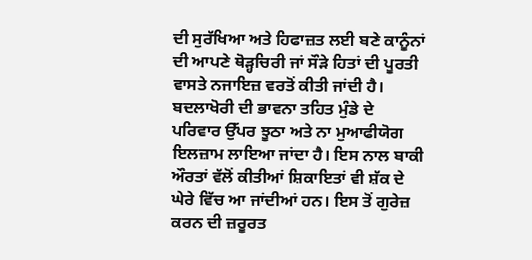ਦੀ ਸੁਰੱਖਿਆ ਅਤੇ ਹਿਫਾਜ਼ਤ ਲਈ ਬਣੇ ਕਾਨੂੰਨਾਂ ਦੀ ਆਪਣੇ ਥੋੜ੍ਹਚਿਰੀ ਜਾਂ ਸੌੜੇ ਹਿਤਾਂ ਦੀ ਪੂਰਤੀ ਵਾਸਤੇ ਨਜਾਇਜ਼ ਵਰਤੋਂ ਕੀਤੀ ਜਾਂਦੀ ਹੈ। ਬਦਲਾਖੋਰੀ ਦੀ ਭਾਵਨਾ ਤਹਿਤ ਮੁੰਡੇ ਦੇ ਪਰਿਵਾਰ ਉੱਪਰ ਝੂਠਾ ਅਤੇ ਨਾ ਮੁਆਫੀਯੋਗ ਇਲਜ਼ਾਮ ਲਾਇਆ ਜਾਂਦਾ ਹੈ। ਇਸ ਨਾਲ ਬਾਕੀ ਔਰਤਾਂ ਵੱਲੋਂ ਕੀਤੀਆਂ ਸ਼ਿਕਾਇਤਾਂ ਵੀ ਸ਼ੱਕ ਦੇ ਘੇਰੇ ਵਿੱਚ ਆ ਜਾਂਦੀਆਂ ਹਨ। ਇਸ ਤੋਂ ਗੁਰੇਜ਼ ਕਰਨ ਦੀ ਜ਼ਰੂਰਤ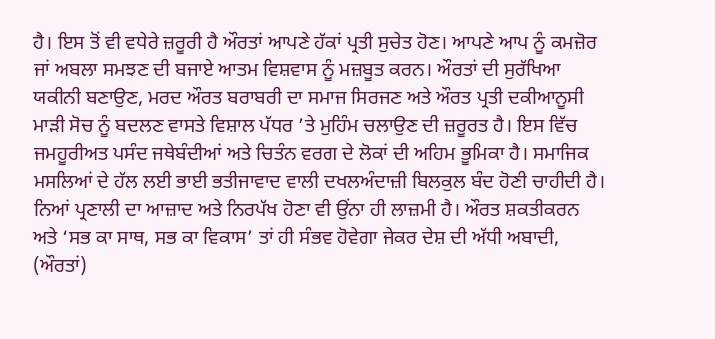ਹੈ। ਇਸ ਤੋਂ ਵੀ ਵਧੇਰੇ ਜ਼ਰੂਰੀ ਹੈ ਔਰਤਾਂ ਆਪਣੇ ਹੱਕਾਂ ਪ੍ਰਤੀ ਸੁਚੇਤ ਹੋਣ। ਆਪਣੇ ਆਪ ਨੂੰ ਕਮਜ਼ੋਰ ਜਾਂ ਅਬਲਾ ਸਮਝਣ ਦੀ ਬਜਾਏ ਆਤਮ ਵਿਸ਼ਵਾਸ ਨੂੰ ਮਜ਼ਬੂਤ ਕਰਨ। ਔਰਤਾਂ ਦੀ ਸੁਰੱਖਿਆ ਯਕੀਨੀ ਬਣਾਉਣ, ਮਰਦ ਔਰਤ ਬਰਾਬਰੀ ਦਾ ਸਮਾਜ ਸਿਰਜਣ ਅਤੇ ਔਰਤ ਪ੍ਰਤੀ ਦਕੀਆਨੂਸੀ ਮਾੜੀ ਸੋਚ ਨੂੰ ਬਦਲਣ ਵਾਸਤੇ ਵਿਸ਼ਾਲ ਪੱਧਰ ’ਤੇ ਮੁਹਿੰਮ ਚਲਾਉਣ ਦੀ ਜ਼ਰੂਰਤ ਹੈ। ਇਸ ਵਿੱਚ ਜਮਹੂਰੀਅਤ ਪਸੰਦ ਜਥੇਬੰਦੀਆਂ ਅਤੇ ਚਿਤੰਨ ਵਰਗ ਦੇ ਲੋਕਾਂ ਦੀ ਅਹਿਮ ਭੂਮਿਕਾ ਹੈ। ਸਮਾਜਿਕ ਮਸਲਿਆਂ ਦੇ ਹੱਲ ਲਈ ਭਾਈ ਭਤੀਜਾਵਾਦ ਵਾਲੀ ਦਖਲਅੰਦਾਜ਼ੀ ਬਿਲਕੁਲ ਬੰਦ ਹੋਣੀ ਚਾਹੀਦੀ ਹੈ। ਨਿਆਂ ਪ੍ਰਣਾਲੀ ਦਾ ਆਜ਼ਾਦ ਅਤੇ ਨਿਰਪੱਖ ਹੋਣਾ ਵੀ ਉਂਨਾ ਹੀ ਲਾਜ਼ਮੀ ਹੈ। ਔਰਤ ਸ਼ਕਤੀਕਰਨ ਅਤੇ ‘ਸਭ ਕਾ ਸਾਥ, ਸਭ ਕਾ ਵਿਕਾਸ’ ਤਾਂ ਹੀ ਸੰਭਵ ਹੋਵੇਗਾ ਜੇਕਰ ਦੇਸ਼ ਦੀ ਅੱਧੀ ਅਬਾਦੀ, (ਔਰਤਾਂ)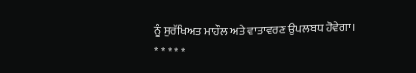ਨੂੰ ਸੁਰੱਖਿਅਤ ਮਾਹੌਲ ਅਤੇ ਵਾਤਾਵਰਣ ਉਪਲਬਧ ਹੋਵੇਗਾ।
* * * * *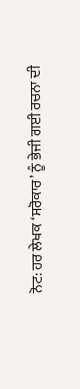ਨੋਟ: ਹਰ ਲੇਖਕ ‘ਸਰੋਕਾਰ’ ਨੂੰ ਭੇਜੀ ਗਈ ਰਚਨਾ ਦੀ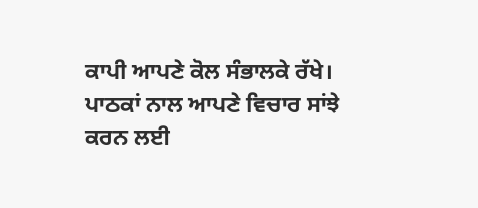ਕਾਪੀ ਆਪਣੇ ਕੋਲ ਸੰਭਾਲਕੇ ਰੱਖੇ।
ਪਾਠਕਾਂ ਨਾਲ ਆਪਣੇ ਵਿਚਾਰ ਸਾਂਝੇ ਕਰਨ ਲਈ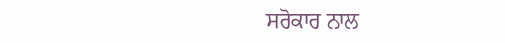ਸਰੋਕਾਰ ਨਾਲ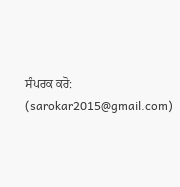ਸੰਪਰਕ ਕਰੋ: (sarokar2015@gmail.com)